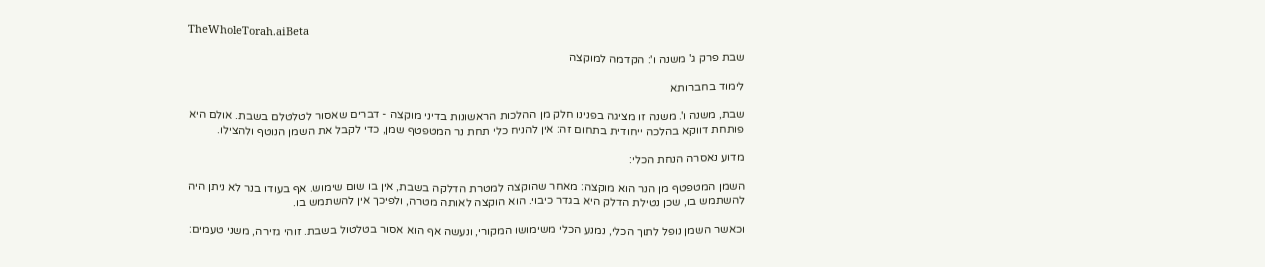TheWholeTorah.aiBeta

שבת פרק ג' משנה ו': הקדמה למוקצה

לימוד בחברותא

שבת, משנה ו'. משנה זו מציגה בפנינו חלק מן ההלכות הראשונות בדיני מוקצה - דברים שאסור לטלטלם בשבת. אולם היא פותחת דווקא בהלכה ייחודית בתחום זה: אין להניח כלי תחת נר המטפטף שמן, כדי לקבל את השמן הנוטף ולהצילו.

מדוע נאסרה הנחת הכלי:

השמן המטפטף מן הנר הוא מוקצה: מאחר שהוקצה למטרת הדלקה בשבת, אין בו שום שימוש. אף בעודו בנר לא ניתן היה להשתמש בו, שכן נטילת הדלק היא בגדר כיבוי. הוא הוקצה לאותה מטרה, ולפיכך אין להשתמש בו.

וכאשר השמן נופל לתוך הכלי, נמנע הכלי משימושו המקורי, ונעשה אף הוא אסור בטלטול בשבת. זוהי גזירה, משני טעמים: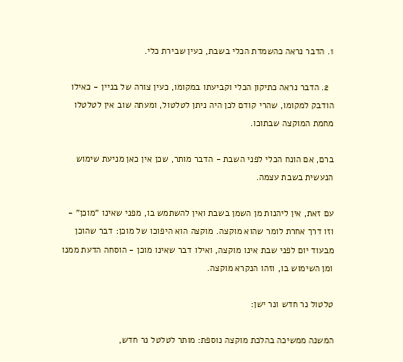1. הדבר נראה כהשמדת הכלי בשבת, כעין שבירת כלי.

  2. הדבר נראה כתיקון הכלי וקביעתו במקומו, כעין צורה של בניין - כאילו הודבק למקומו, שהרי קודם לכן היה ניתן לטלטול, ומעתה שוב אין לטלטלו מחמת המוקצה שבתוכו.

ברם, אם הונח הכלי לפני השבת - הדבר מותר, שכן אין כאן מניעת שימוש הנעשית בשבת עצמה.

עם זאת, אין ליהנות מן השמן בשבת ואין להשתמש בו, מפני שאינו "מוכן" - וזו דרך אחרת לומר שהוא מוקצה. מוקצה הוא היפוכו של מוכן: דבר שהוכן מבעוד יום לפני שבת אינו מוקצה, ואילו דבר שאינו מוכן - הוסחה הדעת ממנו ומן השימוש בו, וזהו הנקרא מוקצה.

טלטול נר חדש ונר ישן:

המשנה ממשיכה בהלכת מוקצה נוספת: מותר לטלטל נר חדש,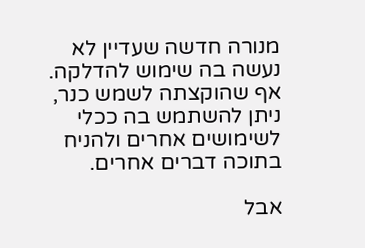מנורה חדשה שעדיין לא נעשה בה שימוש להדלקה. אף שהוקצתה לשמש כנר, ניתן להשתמש בה ככלי לשימושים אחרים ולהניח בתוכה דברים אחרים.

אבל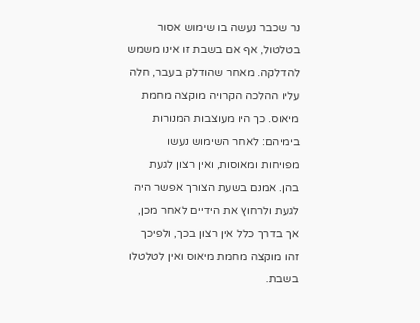נר שכבר נעשה בו שימוש אסור בטלטול, אף אם בשבת זו אינו משמש להדלקה. מאחר שהודלק בעבר, חלה עליו ההלכה הקרויה מוקצה מחמת מיאוס. כך היו מעוצבות המנורות בימיהם: לאחר השימוש נעשו מפויחות ומאוסות, ואין רצון לגעת בהן. אמנם בשעת הצורך אפשר היה לגעת ולרחוץ את הידיים לאחר מכן, אך בדרך כלל אין רצון בכך, ולפיכך זהו מוקצה מחמת מיאוס ואין לטלטלו בשבת.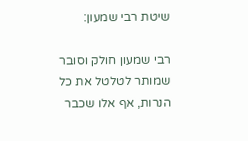שיטת רבי שמעון:

רבי שמעון חולק וסובר שמותר לטלטל את כל הנרות, אף אלו שכבר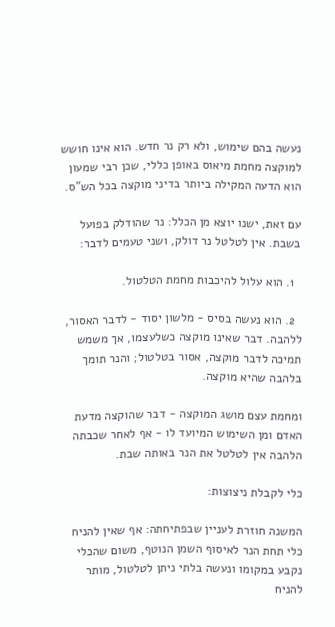נעשה בהם שימוש, ולא רק נר חדש. הוא אינו חושש למוקצה מחמת מיאוס באופן כללי, שכן רבי שמעון הוא הדעה המקילה ביותר בדיני מוקצה בכל הש"ס.

עם זאת, ישנו יוצא מן הכלל: נר שהודלק בפועל בשבת. אין לטלטל נר דולק, ושני טעמים לדבר:

  1. הוא עלול להיכבות מחמת הטלטול.

  2. הוא נעשה בסיס - מלשון יסוד - לדבר האסור, ללהבה. דבר שאינו מוקצה כשלעצמו, אך משמש תמיכה לדבר מוקצה, אסור בטלטול; והנר תומך בלהבה שהיא מוקצה.

ומחמת עצם מושג המוקצה - דבר שהוקצה מדעת האדם ומן השימוש המיועד לו - אף לאחר שכבתה הלהבה אין לטלטל את הנר באותה שבת.

כלי לקבלת ניצוצות:

המשנה חוזרת לעניין שבפתיחתה: אף שאין להניח כלי תחת הנר לאיסוף השמן הנוטף, משום שהכלי נקבע במקומו ונעשה בלתי ניתן לטלטול, מותר להניח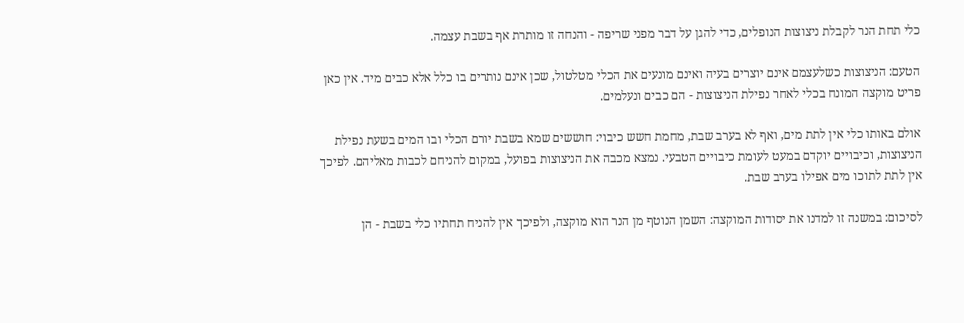כלי תחת הנר לקבלת ניצוצות הנופלים, כדי להגן על דבר מפני שריפה - והנחה זו מותרת אף בשבת עצמה.

הטעם: הניצוצות כשלעצמם אינם יוצרים בעיה ואינם מונעים את הכלי מטלטול, שכן אינם נותרים בו כלל אלא כבים מיד. אין כאן פריט מוקצה המונח בכלי לאחר נפילת הניצוצות - הם כבים ונעלמים.

אולם באותו כלי אין לתת מים, ואף לא בערב שבת, מחמת חשש כיבוי: חוששים שמא בשבת יורם הכלי ובו המים בשעת נפילת הניצוצות, וכיבויים יוקדם במעט לעומת כיבויים הטבעי. נמצא מכבה את הניצוצות בפועל, במקום להניחם לכבות מאליהם. לפיכך אין לתת לתוכו מים אפילו בערב שבת.

לסיכום: במשנה זו למדנו את יסודות המוקצה: השמן הנוטף מן הנר הוא מוקצה, ולפיכך אין להניח תחתיו כלי בשבת - הן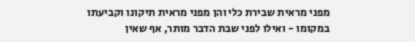מפני מראית שבירת כלי והן מפני מראית תיקונו וקביעתו במקומו - ואילו לפני שבת הדבר מותר, אף שאין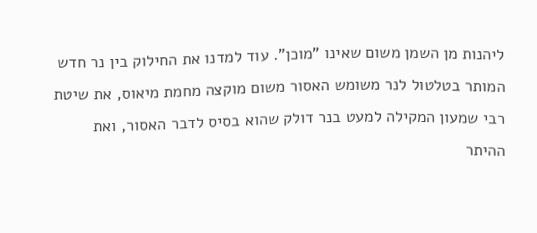ליהנות מן השמן משום שאינו "מוכן". עוד למדנו את החילוק בין נר חדש המותר בטלטול לנר משומש האסור משום מוקצה מחמת מיאוס, את שיטת רבי שמעון המקילה למעט בנר דולק שהוא בסיס לדבר האסור, ואת ההיתר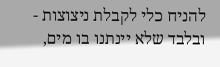להניח כלי לקבלת ניצוצות - ובלבד שלא יינתנו בו מים,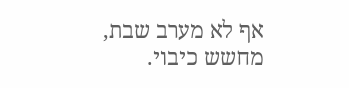אף לא מערב שבת, מחשש כיבוי.